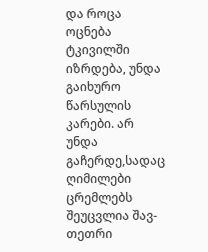და როცა ოცნება ტკივილში იზრდება, უნდა გაიხურო წარსულის კარები. არ უნდა გაჩერდე,სადაც ღიმილები ცრემლებს შეუცვლია შავ-თეთრი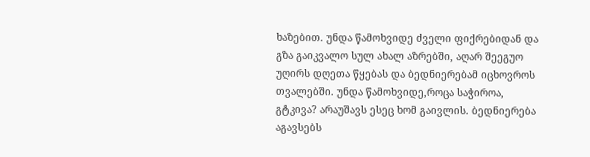ხაზებით. უნდა წამოხვიდე ძველი ფიქრებიდან და გზა გაიკვალო სულ ახალ აზრებში, აღარ შეეგუო უღირს დღეთა წყებას და ბედნიერებამ იცხოვროს თვალებში. უნდა წამოხვიდე,როცა საჭიროა, გტკივა? არაუშავს ესეც ხომ გაივლის. ბედნიერება აგავსებს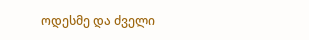ოდესმე და ძველი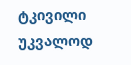ტკივილი უკვალოდ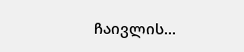ჩაივლის...